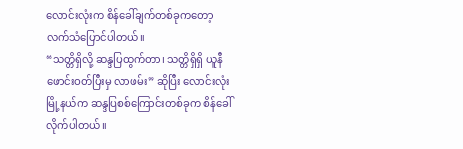လောင်းလုံးက စိန်ခေါ်ချက်တစ်ခုကတော့ လက်သံပြောင်ပါတယ်။
“သတ္တိရှိလို့ ဆန္ဒပြထွက်တာ၊ သတ္တိရှိရှိ ယူနီဖောင်းဝတ်ပြီးမှ လာဖမ်း” ဆိုပြီး လောင်းလုံးမြို့နယ်က ဆန္ဒပြစစ်ကြောင်းတစ်ခုက စိန်ခေါ်လိုက်ပါတယ်။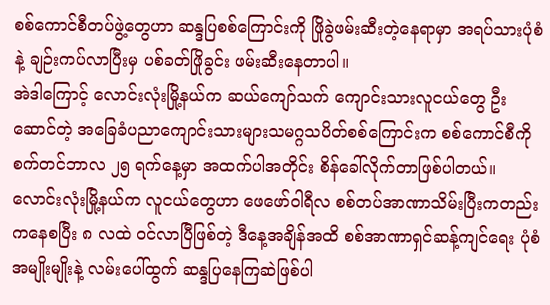စစ်ကောင်စီတပ်ဖွဲ့တွေဟာ ဆန္ဒပြစစ်ကြောင်းကို ဖြိုခွဲဖမ်းဆီးတဲ့နေရာမှာ အရပ်သားပုံစံနဲ့ ချဉ်းကပ်လာပြီးမှ ပစ်ခတ်ဖြိုခွင်း ဖမ်းဆီးနေတာပါ။
အဲဒါကြောင့် လောင်းလုံးမြို့နယ်က ဆယ်ကျော်သက် ကျောင်းသားလူငယ်တွေ ဦးဆောင်တဲ့ အခြေခံပညာကျောင်းသားများသမဂ္ဂသပိတ်စစ်ကြောင်းက စစ်ကောင်စီကို စက်တင်ဘာလ ၂၅ ရက်နေ့မှာ အထက်ပါအတိုင်း စိန်ခေါ်လိုက်တာဖြစ်ပါတယ်။
လောင်းလုံးမြို့နယ်က လူငယ်တွေဟာ ဖေဖော်ဝါရီလ စစ်တပ်အာဏာသိမ်းပြီးကတည်းကနေစပြီး ၈ လထဲ ဝင်လာပြီဖြစ်တဲ့ ဒီနေ့အချိန်အထိ စစ်အာဏာရှင်ဆန့်ကျင်ရေး ပုံစံအမျိုးမျိုးနဲ့ လမ်းပေါ်ထွက် ဆန္ဒပြနေကြဆဲဖြစ်ပါ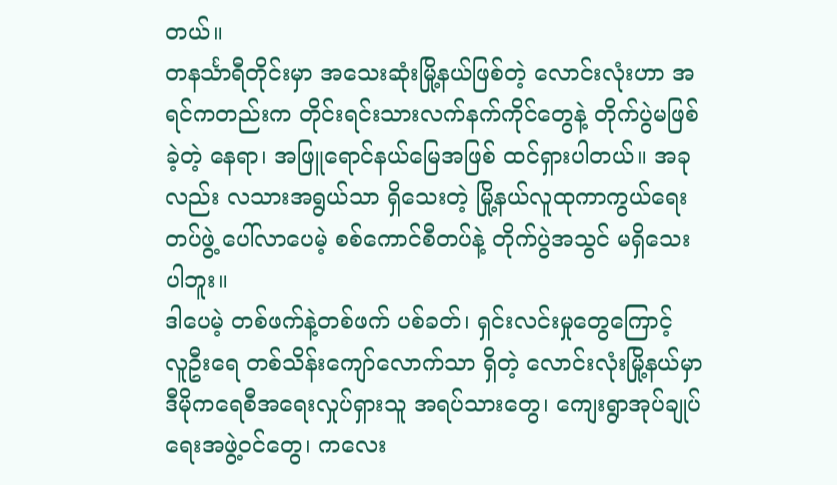တယ်။
တနင်္သာရီတိုင်းမှာ အသေးဆုံးမြို့နယ်ဖြစ်တဲ့ လောင်းလုံးဟာ အရင်ကတည်းက တိုင်းရင်းသားလက်နက်ကိုင်တွေနဲ့ တိုက်ပွဲမဖြစ်ခဲ့တဲ့ နေရာ၊ အဖြူရောင်နယ်မြေအဖြစ် ထင်ရှားပါတယ်။ အခုလည်း လသားအရွယ်သာ ရှိသေးတဲ့ မြို့နယ်လူထုကာကွယ်ရေးတပ်ဖွဲ့ ပေါ်လာပေမဲ့ စစ်ကောင်စီတပ်နဲ့ တိုက်ပွဲအသွင် မရှိသေးပါဘူး။
ဒါပေမဲ့ တစ်ဖက်နဲ့တစ်ဖက် ပစ်ခတ်၊ ရှင်းလင်းမှုတွေကြောင့် လူဦးရေ တစ်သိန်းကျော်လောက်သာ ရှိတဲ့ လောင်းလုံးမြို့နယ်မှာ ဒီမိုကရေစီအရေးလှုပ်ရှားသူ အရပ်သားတွေ၊ ကျေးရွာအုပ်ချုပ်ရေးအဖွဲ့ဝင်တွေ၊ ကလေး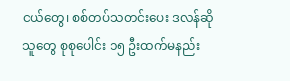ငယ်တွေ၊ စစ်တပ်သတင်းပေး ဒလန်ဆိုသူတွေ စုစုပေါင်း ၁၅ ဦးထက်မနည်း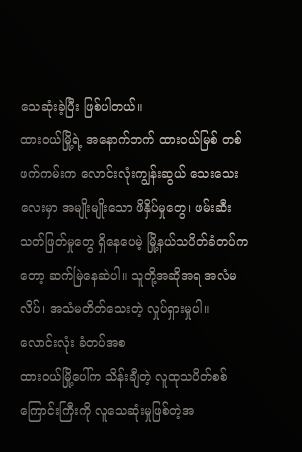သေဆုံးခဲ့ပြီး ဖြစ်ပါတယ်။
ထားဝယ်မြို့ရဲ့ အနောက်ဘက် ထားဝယ်မြစ် တစ်ဖက်ကမ်းက လောင်းလုံးကျွန်းဆွယ် သေးသေးလေးမှာ အမျိုးမျိုးသော ဖိနှိပ်မှုတွေ၊ ဖမ်းဆီးသတ်ဖြတ်မှုတွေ ရှိနေပေမဲ့ မြို့နယ်သပိတ်ခံတပ်ကတော့ ဆက်မြဲနေဆဲပါ။ သူတို့အဆိုအရ အလံမလိပ်၊ အသံမတိတ်သေးတဲ့ လှုပ်ရှားမှုပါ။
လောင်းလုံး ခံတပ်အစ
ထားဝယ်မြို့ပေါ်က သိန်းချီတဲ့ လူထုသပိတ်စစ်ကြောင်းကြီးကို လူသေဆုံးမှုဖြစ်တဲ့အ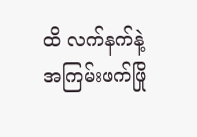ထိ လက်နက်နဲ့ အကြမ်းဖက်ဖြို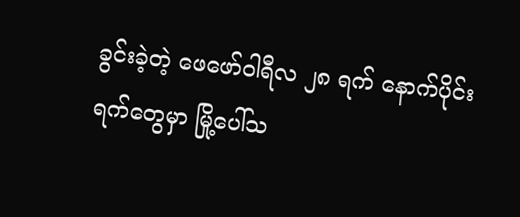ခွင်းခဲ့တဲ့ ဖေဖော်ဝါရီလ ၂၈ ရက် နောက်ပိုင်းရက်တွေမှာ မြို့ပေါ်သ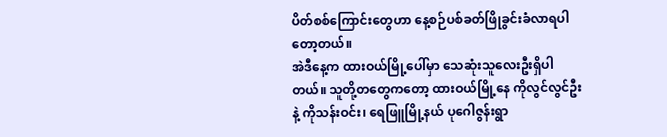ပိတ်စစ်ကြောင်းတွေဟာ နေ့စဉ်ပစ်ခတ်ဖြိုခွင်းခံလာရပါတော့တယ်။
အဲဒီနေ့က ထားဝယ်မြို့ပေါ်မှာ သေဆုံးသူလေးဦးရှိပါတယ်။ သူတို့တတွေကတော့ ထားဝယ်မြို့နေ ကိုလွင်လွင်ဦးနဲ့ ကိုသန်းဝင်း၊ ရေဖြူမြို့နယ် ပုဂေါဇွန်းရွာ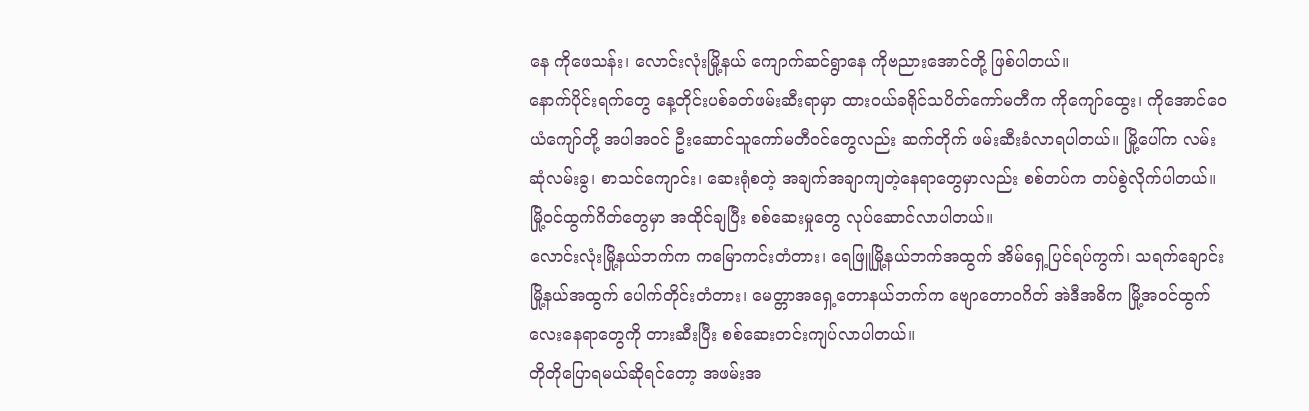နေ ကိုဖေသန်း၊ လောင်းလုံးမြို့နယ် ကျောက်ဆင်ရွာနေ ကိုဗညားအောင်တို့ ဖြစ်ပါတယ်။
နောက်ပိုင်းရက်တွေ နေ့တိုင်းပစ်ခတ်ဖမ်းဆီးရာမှာ ထားဝယ်ခရိုင်သပိတ်ကော်မတီက ကိုကျော်ထွေး၊ ကိုအောင်ဝေယံကျော်တို့ အပါအဝင် ဦးဆောင်သူကော်မတီဝင်တွေလည်း ဆက်တိုက် ဖမ်းဆီးခံလာရပါတယ်။ မြို့ပေါ်က လမ်းဆုံလမ်းခွ၊ စာသင်ကျောင်း၊ ဆေးရုံစတဲ့ အချက်အချာကျတဲ့နေရာတွေမှာလည်း စစ်တပ်က တပ်စွဲလိုက်ပါတယ်။ မြို့ဝင်ထွက်ဂိတ်တွေမှာ အထိုင်ချပြီး စစ်ဆေးမှုတွေ လုပ်ဆောင်လာပါတယ်။
လောင်းလုံးမြို့နယ်ဘက်က ကမြောကင်းတံတား၊ ရေဖြူမြို့နယ်ဘက်အထွက် အိမ်ရှေ့ပြင်ရပ်ကွက်၊ သရက်ချောင်းမြို့နယ်အထွက် ပေါက်တိုင်းတံတား၊ မေတ္တာအရှေ့တောနယ်ဘက်က ဗျောတောဝဂိတ် အဲဒီအဓိက မြို့အဝင်ထွက်လေးနေရာတွေကို တားဆီးပြီး စစ်ဆေးတင်းကျပ်လာပါတယ်။
တိုတိုပြောရမယ်ဆိုရင်တော့ အဖမ်းအ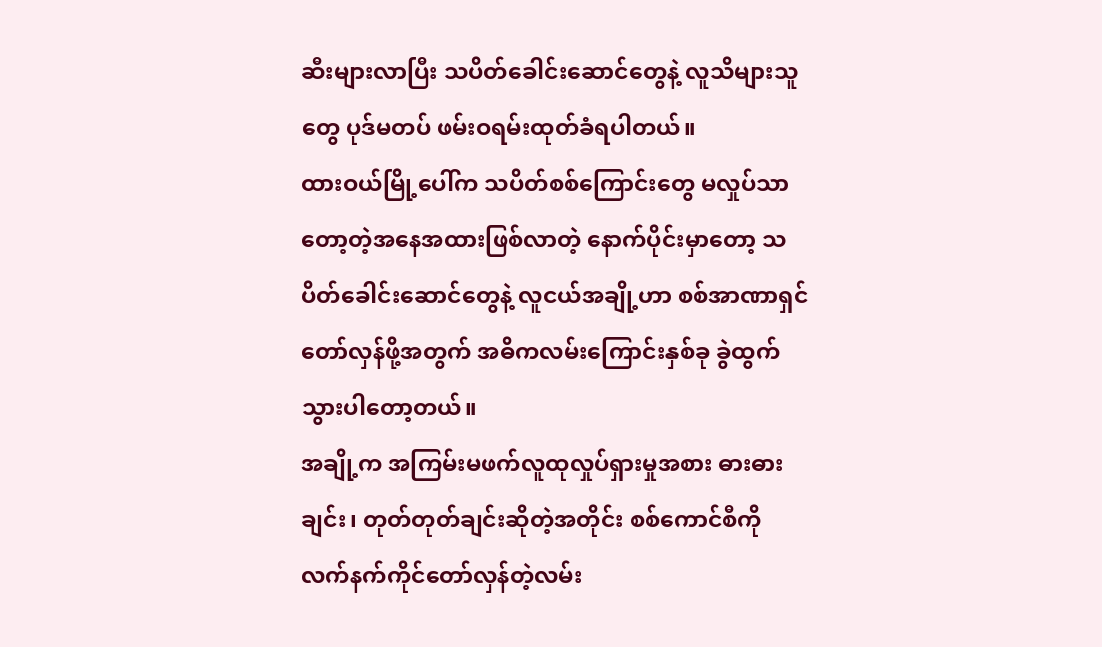ဆီးများလာပြီး သပိတ်ခေါင်းဆောင်တွေနဲ့ လူသိများသူတွေ ပုဒ်မတပ် ဖမ်းဝရမ်းထုတ်ခံရပါတယ်။
ထားဝယ်မြို့ပေါ်က သပိတ်စစ်ကြောင်းတွေ မလှုပ်သာတော့တဲ့အနေအထားဖြစ်လာတဲ့ နောက်ပိုင်းမှာတော့ သပိတ်ခေါင်းဆောင်တွေနဲ့ လူငယ်အချို့ဟာ စစ်အာဏာရှင်တော်လှန်ဖို့အတွက် အဓိကလမ်းကြောင်းနှစ်ခု ခွဲထွက်သွားပါတော့တယ်။
အချို့က အကြမ်းမဖက်လူထုလှုပ်ရှားမှုအစား ဓားဓားချင်း၊ တုတ်တုတ်ချင်းဆိုတဲ့အတိုင်း စစ်ကောင်စီကို လက်နက်ကိုင်တော်လှန်တဲ့လမ်း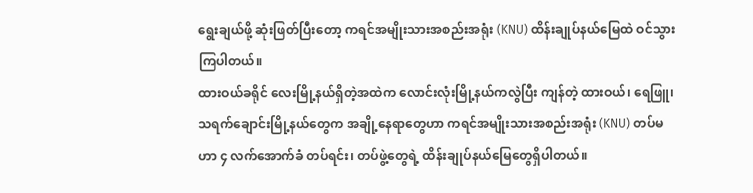ရွေးချယ်ဖို့ ဆုံးဖြတ်ပြီးတော့ ကရင်အမျိုးသားအစည်းအရုံး (KNU) ထိန်းချုပ်နယ်မြေထဲ ဝင်သွားကြပါတယ်။
ထားဝယ်ခရိုင် လေးမြို့နယ်ရှိတဲ့အထဲက လောင်းလုံးမြို့နယ်ကလွဲပြီး ကျန်တဲ့ ထားဝယ်၊ ရေဖြူ၊ သရက်ချောင်းမြို့နယ်တွေက အချို့နေရာတွေဟာ ကရင်အမျိုးသားအစည်းအရုံး (KNU) တပ်မဟာ ၄ လက်အောက်ခံ တပ်ရင်း၊ တပ်ဖွဲ့တွေရဲ့ ထိန်းချုပ်နယ်မြေတွေရှိပါတယ်။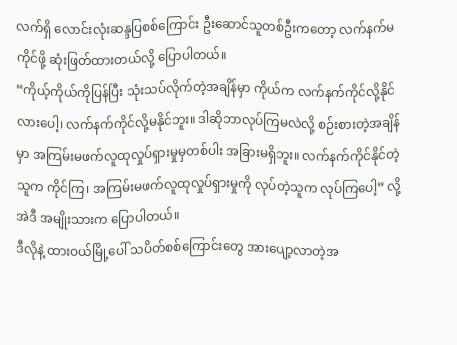လက်ရှိ လောင်းလုံးဆန္ဒပြစစ်ကြောင်း ဦးဆောင်သူတစ်ဦးကတော့ လက်နက်မကိုင်ဖို့ ဆုံးဖြတ်ထားတယ်လို့ ပြောပါတယ်။
“ကိုယ့်ကိုယ်ကိုပြန်ပြီး သုံးသပ်လိုက်တဲ့အချိန်မှာ ကိုယ်က လက်နက်ကိုင်လို့နိုင်လားပေါ့၊ လက်နက်ကိုင်လို့မနိုင်ဘူး။ ဒါဆိုဘာလုပ်ကြမလဲလို့ စဉ်းစားတဲ့အချိန်မှာ အကြမ်းမဖက်လူထုလှုပ်ရှားမှုမှတစ်ပါး အခြားမရှိဘူး။ လက်နက်ကိုင်နိုင်တဲ့သူက ကိုင်ကြ၊ အကြမ်းမဖက်လူထုလှုပ်ရှားမှုကို လုပ်တဲ့သူက လုပ်ကြပေါ့” လို့ အဲဒီ အမျိုးသားက ပြောပါတယ်။
ဒီလိုနဲ့ ထားဝယ်မြို့ပေါ် သပိတ်စစ်ကြောင်းတွေ အားပျော့လာတဲ့အ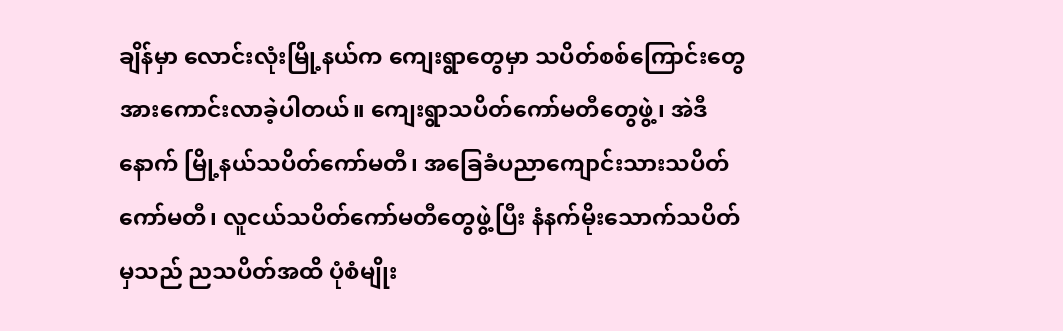ချိန်မှာ လောင်းလုံးမြို့နယ်က ကျေးရွာတွေမှာ သပိတ်စစ်ကြောင်းတွေ အားကောင်းလာခဲ့ပါတယ်။ ကျေးရွာသပိတ်ကော်မတီတွေဖွဲ့၊ အဲဒီနောက် မြို့နယ်သပိတ်ကော်မတီ၊ အခြေခံပညာကျောင်းသားသပိတ်ကော်မတီ၊ လူငယ်သပိတ်ကော်မတီတွေဖွဲ့ပြီး နံနက်မိုးသောက်သပိတ်မှသည် ညသပိတ်အထိ ပုံစံမျိုး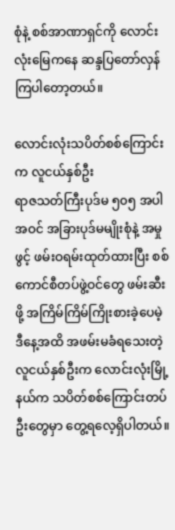စုံနဲ့ စစ်အာဏာရှင်ကို လောင်းလုံးမြေကနေ ဆန္ဒပြတော်လှန်ကြပါတော့တယ်။

လောင်းလုံးသပိတ်စစ်ကြောင်းက လူငယ်နှစ်ဦး
ရာဇသတ်ကြီးပုဒ်မ ၅၀၅ အပါအဝင် အခြားပုဒ်မမျိုးစုံနဲ့ အမှုဖွင့် ဖမ်းဝရမ်းထုတ်ထားပြီး စစ်ကောင်စီတပ်ဖွဲ့ဝင်တွေ ဖမ်းဆီးဖို့ အကြိမ်ကြိမ်ကြိုးစားခဲ့ပေမဲ့ ဒီနေ့အထိ အဖမ်းမခံရသေးတဲ့ လူငယ်နှစ်ဦးက လောင်းလုံးမြို့နယ်က သပိတ်စစ်ကြောင်းတပ်ဦးတွေမှာ တွေ့ရလေ့ရှိပါတယ်။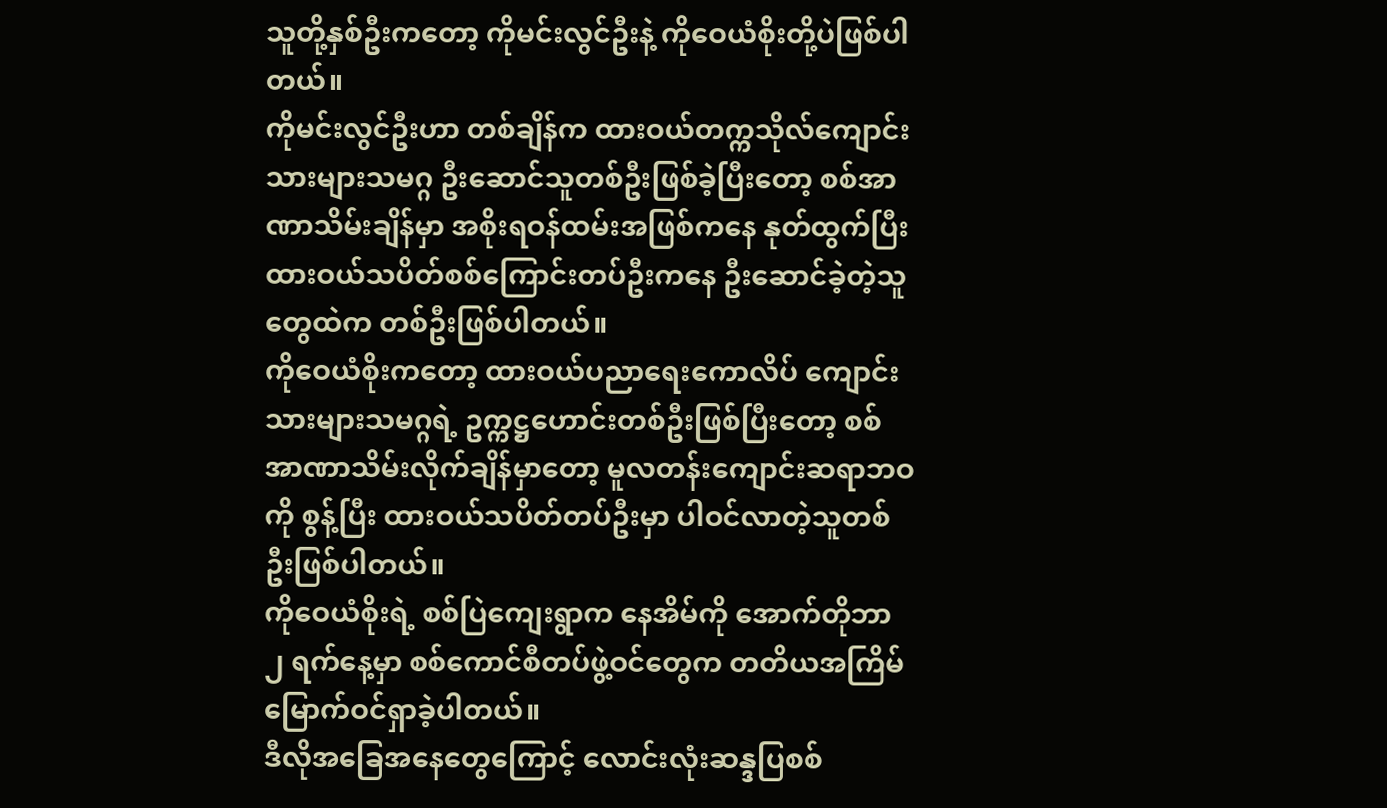သူတို့နှစ်ဦးကတော့ ကိုမင်းလွင်ဦးနဲ့ ကိုဝေယံစိုးတို့ပဲဖြစ်ပါတယ်။
ကိုမင်းလွင်ဦးဟာ တစ်ချိန်က ထားဝယ်တက္ကသိုလ်ကျောင်းသားများသမဂ္ဂ ဦးဆောင်သူတစ်ဦးဖြစ်ခဲ့ပြီးတော့ စစ်အာဏာသိမ်းချိန်မှာ အစိုးရဝန်ထမ်းအဖြစ်ကနေ နုတ်ထွက်ပြီး ထားဝယ်သပိတ်စစ်ကြောင်းတပ်ဦးကနေ ဦးဆောင်ခဲ့တဲ့သူတွေထဲက တစ်ဦးဖြစ်ပါတယ်။
ကိုဝေယံစိုးကတော့ ထားဝယ်ပညာရေးကောလိပ် ကျောင်းသားများသမဂ္ဂရဲ့ ဥက္ကဋ္ဌဟောင်းတစ်ဦးဖြစ်ပြီးတော့ စစ်အာဏာသိမ်းလိုက်ချိန်မှာတော့ မူလတန်းကျောင်းဆရာဘဝကို စွန့်ပြီး ထားဝယ်သပိတ်တပ်ဦးမှာ ပါဝင်လာတဲ့သူတစ်ဦးဖြစ်ပါတယ်။
ကိုဝေယံစိုးရဲ့ စစ်ပြဲကျေးရွာက နေအိမ်ကို အောက်တိုဘာ ၂ ရက်နေ့မှာ စစ်ကောင်စီတပ်ဖွဲ့ဝင်တွေက တတိယအကြိမ်မြောက်ဝင်ရှာခဲ့ပါတယ်။
ဒီလိုအခြေအနေတွေကြောင့် လောင်းလုံးဆန္ဒပြစစ်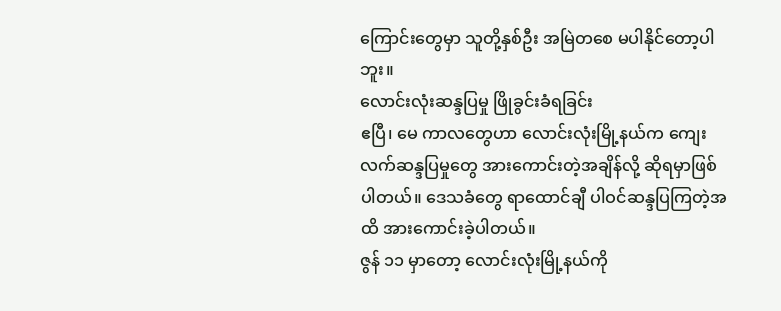ကြောင်းတွေမှာ သူတို့နှစ်ဦး အမြဲတစေ မပါနိုင်တော့ပါဘူး။
လောင်းလုံးဆန္ဒပြမှု ဖြိုခွင်းခံရခြင်း
ဧပြီ၊ မေ ကာလတွေဟာ လောင်းလုံးမြို့နယ်က ကျေးလက်ဆန္ဒပြမှုတွေ အားကောင်းတဲ့အချိန်လို့ ဆိုရမှာဖြစ်ပါတယ်။ ဒေသခံတွေ ရာထောင်ချီ ပါဝင်ဆန္ဒပြကြတဲ့အထိ အားကောင်းခဲ့ပါတယ်။
ဇွန် ၁၁ မှာတော့ လောင်းလုံးမြို့နယ်ကို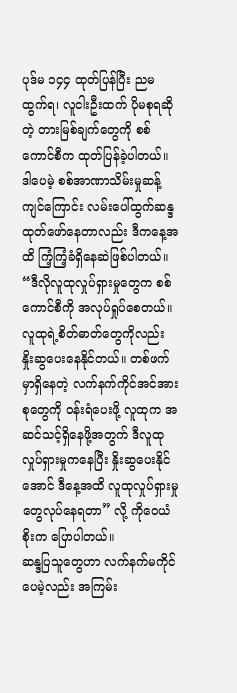ပုဒ်မ ၁၄၄ ထုတ်ပြန်ပြီး ညမထွက်ရ၊ လူငါးဦးထက် ပိုမစုရဆိုတဲ့ တားမြစ်ချက်တွေကို စစ်ကောင်စီက ထုတ်ပြန်ခဲ့ပါတယ်။ ဒါပေမဲ့ စစ်အာဏာသိမ်းမှုဆန့်ကျင်ကြောင်း လမ်းပေါ်ထွက်ဆန္ဒထုတ်ဖော်နေတာလည်း ဒီကနေ့အထိ ကြံ့ကြံ့ခံရှိနေဆဲဖြစ်ပါတယ်။
“ဒီလိုလူထုလှုပ်ရှားမှုတွေက စစ်ကောင်စီကို အလုပ်ရှုပ်စေတယ်။ လူထုရဲ့စိတ်ဓာတ်တွေကိုလည်း နှိုးဆွပေးနေနိုင်တယ်။ တစ်ဖက်မှာရှိနေတဲ့ လက်နက်ကိုင်အင်အားစုတွေကို ဝန်းရံပေးဖို့ လူထုက အဆင်သင့်ရှိနေဖို့အတွက် ဒီလူထုလှုပ်ရှားမှုကနေပြီး နှိုးဆွပေးနိုင်အောင် ဒီနေ့အထိ လူထုလှုပ်ရှားမှုတွေလုပ်နေရတာ” လို့ ကိုဝေယံစိုးက ပြောပါတယ်။
ဆန္ဒပြသူတွေဟာ လက်နက်မကိုင်ပေမဲ့လည်း အကြမ်း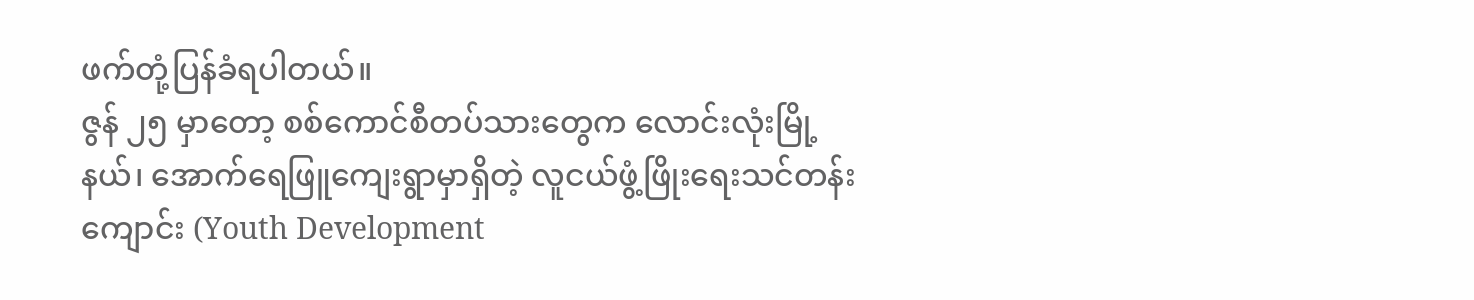ဖက်တုံ့ပြန်ခံရပါတယ်။
ဇွန် ၂၅ မှာတော့ စစ်ကောင်စီတပ်သားတွေက လောင်းလုံးမြို့နယ်၊ အောက်ရေဖြူကျေးရွာမှာရှိတဲ့ လူငယ်ဖွံ့ဖြိုးရေးသင်တန်းကျောင်း (Youth Development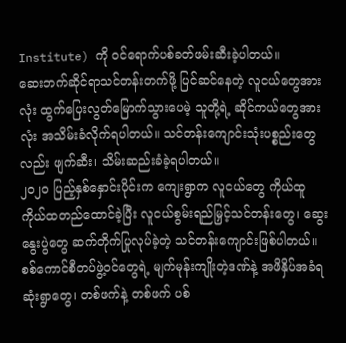Institute) ကို ဝင်ရောက်ပစ်ခတ်ဖမ်းဆီးခဲ့ပါတယ်။
ဆေးဘက်ဆိုင်ရာသင်တန်းတက်ဖို့ ပြင်ဆင်နေတဲ့ လူငယ်တွေအားလုံး ထွက်ပြေးလွတ်မြောက်သွားပေမဲ့ သူတို့ရဲ့ ဆိုင်ကယ်တွေအားလုံး အသိမ်းခံလိုက်ရပါတယ်။ သင်တန်းကျောင်းသုံးပစ္စည်းတွေလည်း ဖျက်ဆီး၊ သိမ်းဆည်းခံခဲ့ရပါတယ်။
၂၀၂၀ ပြည့်နှစ်နှောင်းပိုင်းက ကျေးရွာက လူငယ်တွေ ကိုယ်ထူကိုယ်ထတည်ထောင်ခဲ့ပြီး လူငယ်စွမ်းရည်မြှင့်သင်တန်းတွေ၊ ဆွေးနွေးပွဲတွေ ဆက်တိုက်ပြုလုပ်ခဲ့တဲ့ သင်တန်းကျောင်းဖြစ်ပါတယ်။
စစ်ကောင်စီတပ်ဖွဲ့ဝင်တွေရဲ့ မျက်မုန်းကျိုးတဲ့ဒဏ်နဲ့ အဖိနှိပ်အခံရဆုံးရွာတွေ၊ တစ်ဖက်နဲ့ တစ်ဖက် ပစ်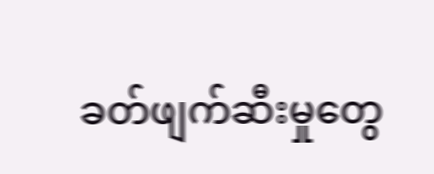ခတ်ဖျက်ဆီးမှုတွေ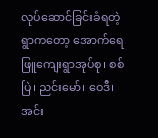လုပ်ဆောင်ခြင်းခံရတဲ့ ရွာကတော့ အောက်ရေဖြူကျေးရွာအုပ်စု၊ စစ်ပြဲ၊ ညင်းမော်၊ ဝေဒီ၊ အင်း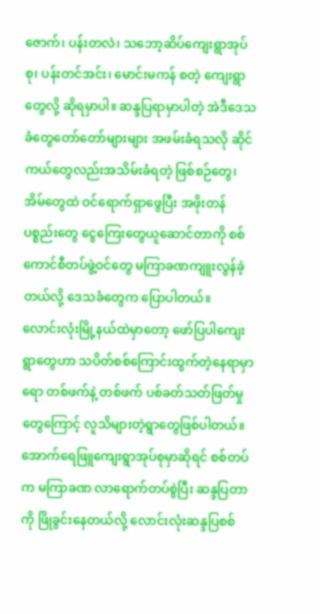ဇောက်၊ ပန်းတလဲ၊ သဘော့ဆိပ်ကျေးရွာအုပ်စု၊ ပန်းတင်အင်း၊ မောင်းမကန် စတဲ့ ကျေးရွာတွေလို့ ဆိုရမှာပါ။ ဆန္ဒပြရာမှာပါတဲ့ အဲဒီဒေသခံတွေတော်တော်များများ အဖမ်းခံရသလို ဆိုင်ကယ်တွေလည်းအသိမ်းခံရတဲ့ ဖြစ်စဉ်တွေ၊ အိမ်တွေထဲ ဝင်ရောက်ရှာဖွေပြီး အဖိုးတန်ပစ္စည်းတွေ ငွေကြေးတွေယူဆောင်တာကို စစ်ကောင်စီတပ်ဖွဲ့ဝင်တွေ မကြာခဏကျူးလွန်ခဲ့တယ်လို့ ဒေသခံတွေက ပြောပါတယ်။
လောင်းလုံးမြို့နယ်ထဲမှာတော့ ဖော်ပြပါကျေးရွာတွေဟာ သပိတ်စစ်ကြောင်းထွက်တဲ့နေရာမှာရော တစ်ဖက်နဲ့ တစ်ဖက် ပစ်ခတ်သတ်ဖြတ်မှုတွေကြောင့် လူသိများတဲ့ရွာတွေဖြစ်ပါတယ်။
အောက်ရေဖြူကျေးရွာအုပ်စုမှာဆိုရင် စစ်တပ်က မကြာခဏ လာရောက်တပ်စွဲပြီး ဆန္ဒပြတာကို ဖြိုခွင်းနေတယ်လို့ လောင်းလုံးဆန္ဒပြစစ်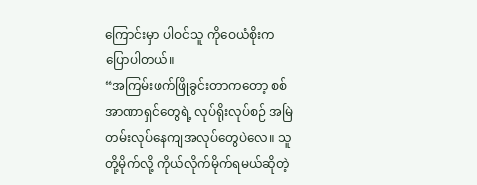ကြောင်းမှာ ပါဝင်သူ ကိုဝေယံစိုးက ပြောပါတယ်။
“အကြမ်းဖက်ဖြိုခွင်းတာကတော့ စစ်အာဏာရှင်တွေရဲ့ လုပ်ရိုးလုပ်စဉ် အမြဲတမ်းလုပ်နေကျအလုပ်တွေပဲလေ။ သူတို့မိုက်လို့ ကိုယ်လိုက်မိုက်ရမယ်ဆိုတဲ့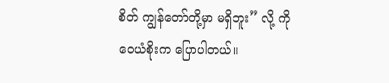စိတ် ကျွန်တော်တို့မှာ မရှိဘူး” လို့ ကိုဝေယံစိုးက ပြောပါတယ်။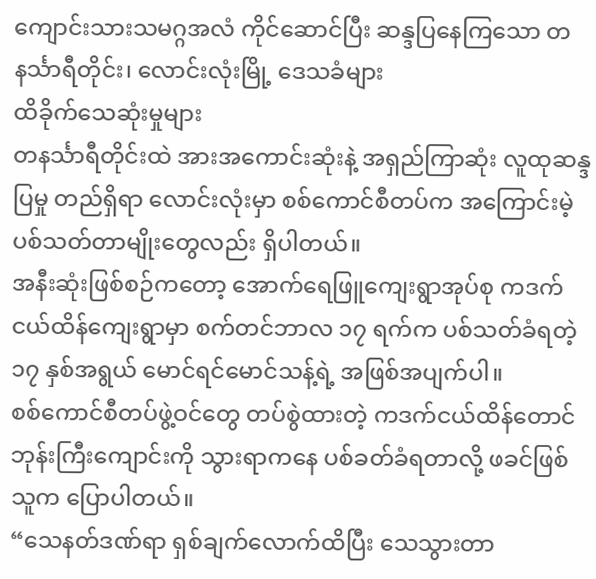ကျောင်းသားသမဂ္ဂအလံ ကိုင်ဆောင်ပြီး ဆန္ဒပြနေကြသော တနင်္သာရီတိုင်း၊ လောင်းလုံးမြို့ ဒေသခံများ
ထိခိုက်သေဆုံးမှုများ
တနင်္သာရီတိုင်းထဲ အားအကောင်းဆုံးနဲ့ အရှည်ကြာဆုံး လူထုဆန္ဒပြမှု တည်ရှိရာ လောင်းလုံးမှာ စစ်ကောင်စီတပ်က အကြောင်းမဲ့ ပစ်သတ်တာမျိုးတွေလည်း ရှိပါတယ်။
အနီးဆုံးဖြစ်စဉ်ကတော့ အောက်ရေဖြူကျေးရွာအုပ်စု ကဒက်ငယ်ထိန်ကျေးရွာမှာ စက်တင်ဘာလ ၁၇ ရက်က ပစ်သတ်ခံရတဲ့ ၁၇ နှစ်အရွယ် မောင်ရင်မောင်သန့်ရဲ့ အဖြစ်အပျက်ပါ။
စစ်ကောင်စီတပ်ဖွဲ့ဝင်တွေ တပ်စွဲထားတဲ့ ကဒက်ငယ်ထိန်တောင်ဘုန်းကြီးကျောင်းကို သွားရာကနေ ပစ်ခတ်ခံရတာလို့ ဖခင်ဖြစ်သူက ပြောပါတယ်။
“သေနတ်ဒဏ်ရာ ရှစ်ချက်လောက်ထိပြီး သေသွားတာ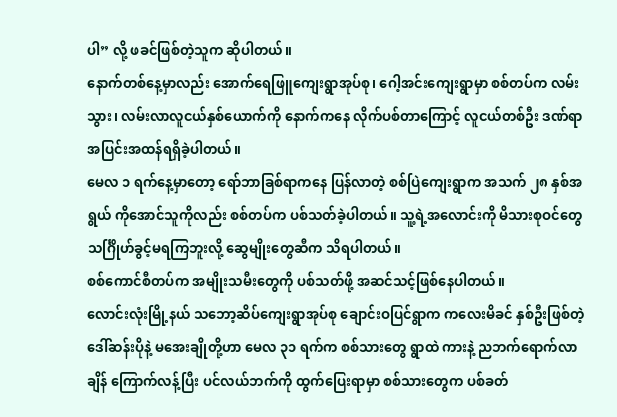ပါ” လို့ ဖခင်ဖြစ်တဲ့သူက ဆိုပါတယ်။
နောက်တစ်နေ့မှာလည်း အောက်ရေဖြူကျေးရွာအုပ်စု၊ ဂေါ့အင်းကျေးရွာမှာ စစ်တပ်က လမ်းသွား၊ လမ်းလာလူငယ်နှစ်ယောက်ကို နောက်ကနေ လိုက်ပစ်တာကြောင့် လူငယ်တစ်ဦး ဒဏ်ရာအပြင်းအထန်ရရှိခဲ့ပါတယ်။
မေလ ၁ ရက်နေ့မှာတော့ ရော်ဘာခြစ်ရာကနေ ပြန်လာတဲ့ စစ်ပြဲကျေးရွာက အသက် ၂၈ နှစ်အရွယ် ကိုအောင်သူကိုလည်း စစ်တပ်က ပစ်သတ်ခဲ့ပါတယ်။ သူ့ရဲ့အလောင်းကို မိသားစုဝင်တွေ သင်္ဂြိုဟ်ခွင့်မရကြဘူးလို့ ဆွေမျိုးတွေဆီက သိရပါတယ်။
စစ်ကောင်စီတပ်က အမျိုးသမီးတွေကို ပစ်သတ်ဖို့ အဆင်သင့်ဖြစ်နေပါတယ်။
လောင်းလုံးမြို့နယ် သဘော့ဆိပ်ကျေးရွာအုပ်စု ချောင်းဝပြင်ရွာက ကလေးမိခင် နှစ်ဦးဖြစ်တဲ့ ဒေါ်ဆန်းပိုနဲ့ မအေးချိုတို့ဟာ မေလ ၃၁ ရက်က စစ်သားတွေ ရွာထဲ ကားနဲ့ ညဘက်ရောက်လာချိန် ကြောက်လန့်ပြီး ပင်လယ်ဘက်ကို ထွက်ပြေးရာမှာ စစ်သားတွေက ပစ်ခတ်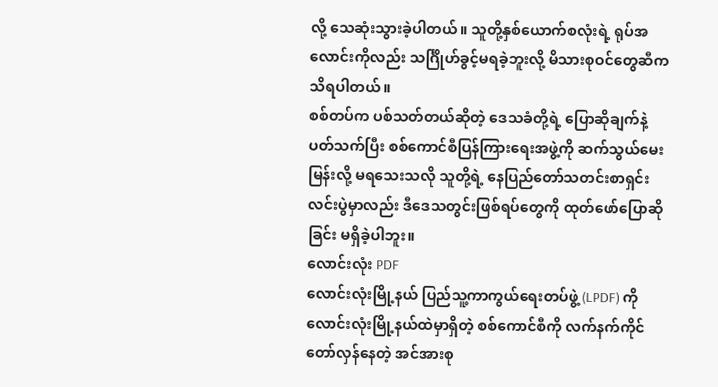လို့ သေဆုံးသွားခဲ့ပါတယ်။ သူတို့နှစ်ယောက်စလုံးရဲ့ ရုပ်အလောင်းကိုလည်း သင်္ဂြိုဟ်ခွင့်မရခဲ့ဘူးလို့ မိသားစုဝင်တွေဆီက သိရပါတယ်။
စစ်တပ်က ပစ်သတ်တယ်ဆိုတဲ့ ဒေသခံတို့ရဲ့ ပြောဆိုချက်နဲ့ ပတ်သက်ပြီး စစ်ကောင်စီပြန်ကြားရေးအဖွဲ့ကို ဆက်သွယ်မေးမြန်းလို့ မရသေးသလို သူတို့ရဲ့ နေပြည်တော်သတင်းစာရှင်းလင်းပွဲမှာလည်း ဒီဒေသတွင်းဖြစ်ရပ်တွေကို ထုတ်ဖော်ပြောဆိုခြင်း မရှိခဲ့ပါဘူး။
လောင်းလုံး PDF
လောင်းလုံးမြို့နယ် ပြည်သူ့ကာကွယ်ရေးတပ်ဖွဲ့ (LPDF) ကို လောင်းလုံးမြို့နယ်ထဲမှာရှိတဲ့ စစ်ကောင်စီကို လက်နက်ကိုင်တော်လှန်နေတဲ့ အင်အားစု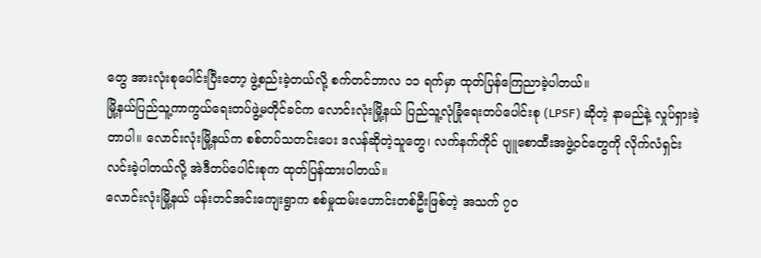တွေ အားလုံးစုပေါင်းပြီးတော့ ဖွဲ့စည်းခဲ့တယ်လို့ စက်တင်ဘာလ ၁၁ ရက်မှာ ထုတ်ပြန်ကြေညာခဲ့ပါတယ်။
မြို့နယ်ပြည်သူ့ကာကွယ်ရေးတပ်ဖွဲ့မတိုင်ခင်က လောင်းလုံးမြို့နယ် ပြည်သူ့လုံခြုံရေးတပ်ပေါင်းစု (LPSF) ဆိုတဲ့ နာမည်နဲ့ လှုပ်ရှားခဲ့တာပါ။ လောင်းလုံးမြို့နယ်က စစ်တပ်သတင်းပေး ဒလန်ဆိုတဲ့သူတွေ၊ လက်နက်ကိုင် ပျူစောထီးအဖွဲ့ဝင်တွေကို လိုက်လံရှင်းလင်းခဲ့ပါတယ်လို့ အဲဒီတပ်ပေါင်းစုက ထုတ်ပြန်ထားပါတယ်။
လောင်းလုံးမြို့နယ် ပန်းတင်အင်းကျေးရွာက စစ်မှုထမ်းဟောင်းတစ်ဦးဖြစ်တဲ့ အသက် ၇၀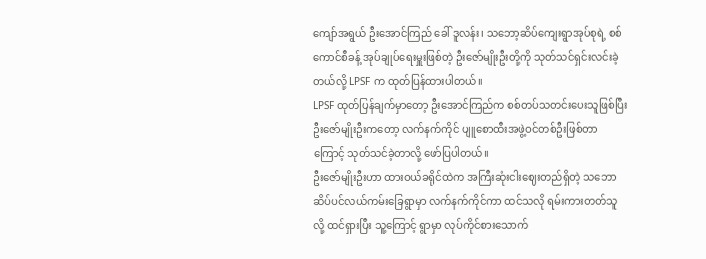ကျော်အရွယ် ဦးအောင်ကြည် ခေါ် ဒူလန်း၊ သဘော့ဆိပ်ကျေးရွာအုပ်စုရဲ့ စစ်ကောင်စီခန့် အုပ်ချုပ်ရေးမှူးဖြစ်တဲ့ ဦးဇော်မျိုးဦးတို့ကို သုတ်သင်ရှင်းလင်းခဲ့တယ်လို့ LPSF က ထုတ်ပြန်ထားပါတယ်။
LPSF ထုတ်ပြန်ချက်မှာတော့ ဦးအောင်ကြည်က စစ်တပ်သတင်းပေးသူဖြစ်ပြီး ဦးဇော်မျိုးဦးကတော့ လက်နက်ကိုင် ပျူစောထီးအဖွဲ့ဝင်တစ်ဦးဖြစ်တာကြောင့် သုတ်သင်ခဲ့တာလို့ ဖော်ပြပါတယ်။
ဦးဇော်မျိုးဦးဟာ ထားဝယ်ခရိုင်ထဲက အကြီးဆုံးငါးဈေးတည်ရှိတဲ့ သဘောဆိပ်ပင်လယ်ကမ်းခြေရွာမှာ လက်နက်ကိုင်ကာ ထင်သလို ရမ်းကားတတ်သူလို့ ထင်ရှားပြီး သူ့ကြောင့် ရွာမှာ လုပ်ကိုင်စားသောက်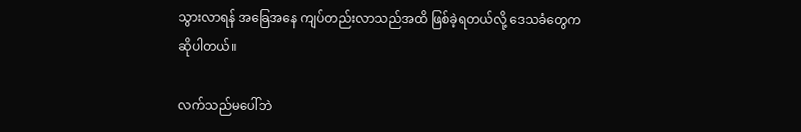သွားလာရန် အခြေအနေ ကျပ်တည်းလာသည်အထိ ဖြစ်ခဲ့ရတယ်လို့ ဒေသခံတွေက ဆိုပါတယ်။

လက်သည်မပေါ်ဘဲ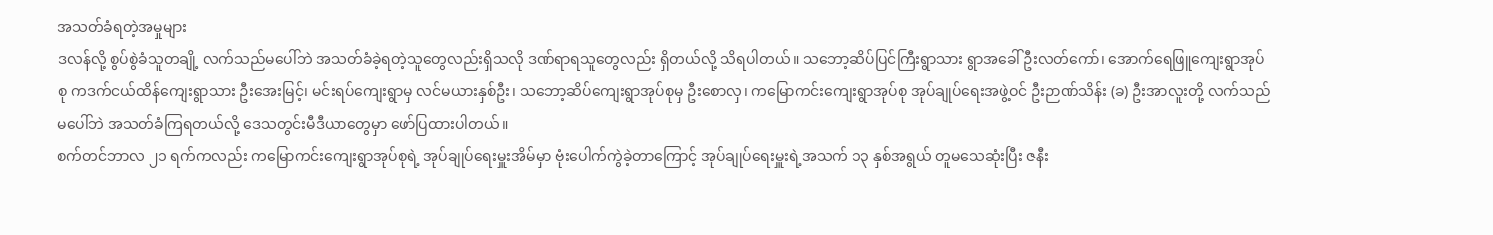အသတ်ခံရတဲ့အမှုများ
ဒလန်လို့ စွပ်စွဲခံသူတချို့ လက်သည်မပေါ်ဘဲ အသတ်ခံခဲ့ရတဲ့သူတွေလည်းရှိသလို ဒဏ်ရာရသူတွေလည်း ရှိတယ်လို့ သိရပါတယ်။ သဘော့ဆိပ်ပြင်ကြီးရွာသား ရွာအခေါ် ဦးလတ်ကော်၊ အောက်ရေဖြူကျေးရွာအုပ်စု ကဒက်ငယ်ထိန်ကျေးရွာသား ဦးအေးမြင့်၊ မင်းရပ်ကျေးရွာမှ လင်မယားနှစ်ဦး၊ သဘော့ဆိပ်ကျေးရွာအုပ်စုမှ ဦးစောလှ၊ ကမြောကင်းကျေးရွာအုပ်စု အုပ်ချုပ်ရေးအဖွဲ့ဝင် ဦးဉာဏ်သိန်း (ခ) ဦးအာလူးတို့ လက်သည်မပေါ်ဘဲ အသတ်ခံကြရတယ်လို့ ဒေသတွင်းမီဒီယာတွေမှာ ဖော်ပြထားပါတယ်။
စက်တင်ဘာလ ၂၁ ရက်ကလည်း ကမြောကင်းကျေးရွာအုပ်စုရဲ့ အုပ်ချုပ်ရေးမှူးအိမ်မှာ ဗုံးပေါက်ကွဲခဲ့တာကြောင့် အုပ်ချုပ်ရေးမှူးရဲ့အသက် ၁၃ နှစ်အရွယ် တူမသေဆုံးပြီး ဇနီး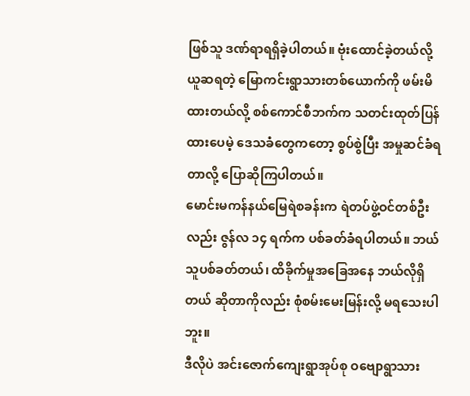ဖြစ်သူ ဒဏ်ရာရရှိခဲ့ပါတယ်။ ဗုံးထောင်ခဲ့တယ်လို့ ယူဆရတဲ့ မြောကင်းရွာသားတစ်ယောက်ကို ဖမ်းမိထားတယ်လို့ စစ်ကောင်စီဘက်က သတင်းထုတ်ပြန်ထားပေမဲ့ ဒေသခံတွေကတော့ စွပ်စွဲပြီး အမှုဆင်ခံရတာလို့ ပြောဆိုကြပါတယ်။
မောင်းမကန်နယ်မြေရဲစခန်းက ရဲတပ်ဖွဲ့ဝင်တစ်ဦးလည်း ဇွန်လ ၁၄ ရက်က ပစ်ခတ်ခံရပါတယ်။ ဘယ်သူပစ်ခတ်တယ်၊ ထိခိုက်မှုအခြေအနေ ဘယ်လိုရှိတယ် ဆိုတာကိုလည်း စုံစမ်းမေးမြန်းလို့ မရသေးပါဘူး။
ဒီလိုပဲ အင်းဇောက်ကျေးရွာအုပ်စု ဝဗျောရွာသား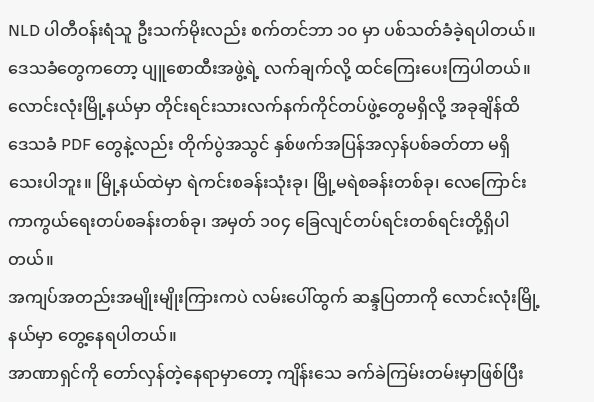NLD ပါတီဝန်းရံသူ ဦးသက်မိုးလည်း စက်တင်ဘာ ၁၀ မှာ ပစ်သတ်ခံခဲ့ရပါတယ်။ ဒေသခံတွေကတော့ ပျူစောထီးအဖွဲ့ရဲ့ လက်ချက်လို့ ထင်ကြေးပေးကြပါတယ်။
လောင်းလုံးမြို့နယ်မှာ တိုင်းရင်းသားလက်နက်ကိုင်တပ်ဖွဲ့တွေမရှိလို့ အခုချိန်ထိ ဒေသခံ PDF တွေနဲ့လည်း တိုက်ပွဲအသွင် နှစ်ဖက်အပြန်အလှန်ပစ်ခတ်တာ မရှိသေးပါဘူး။ မြို့နယ်ထဲမှာ ရဲကင်းစခန်းသုံးခု၊ မြို့မရဲစခန်းတစ်ခု၊ လေကြောင်းကာကွယ်ရေးတပ်စခန်းတစ်ခု၊ အမှတ် ၁၀၄ ခြေလျင်တပ်ရင်းတစ်ရင်းတို့ရှိပါတယ်။
အကျပ်အတည်းအမျိုးမျိုးကြားကပဲ လမ်းပေါ်ထွက် ဆန္ဒပြတာကို လောင်းလုံးမြို့နယ်မှာ တွေ့နေရပါတယ်။
အာဏာရှင်ကို တော်လှန်တဲ့နေရာမှာတော့ ကျိန်းသေ ခက်ခဲကြမ်းတမ်းမှာဖြစ်ပြီး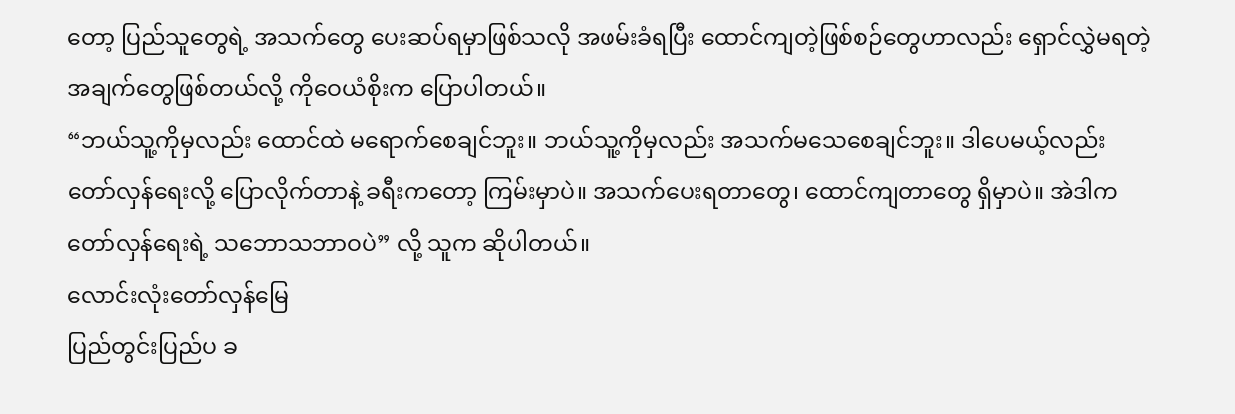တော့ ပြည်သူတွေရဲ့ အသက်တွေ ပေးဆပ်ရမှာဖြစ်သလို အဖမ်းခံရပြီး ထောင်ကျတဲ့ဖြစ်စဉ်တွေဟာလည်း ရှောင်လွှဲမရတဲ့ အချက်တွေဖြစ်တယ်လို့ ကိုဝေယံစိုးက ပြောပါတယ်။
“ဘယ်သူ့ကိုမှလည်း ထောင်ထဲ မရောက်စေချင်ဘူး။ ဘယ်သူ့ကိုမှလည်း အသက်မသေစေချင်ဘူး။ ဒါပေမယ့်လည်း တော်လှန်ရေးလို့ ပြောလိုက်တာနဲ့ ခရီးကတော့ ကြမ်းမှာပဲ။ အသက်ပေးရတာတွေ၊ ထောင်ကျတာတွေ ရှိမှာပဲ။ အဲဒါက တော်လှန်ရေးရဲ့ သဘောသဘာဝပဲ” လို့ သူက ဆိုပါတယ်။
လောင်းလုံးတော်လှန်မြေ
ပြည်တွင်းပြည်ပ ခ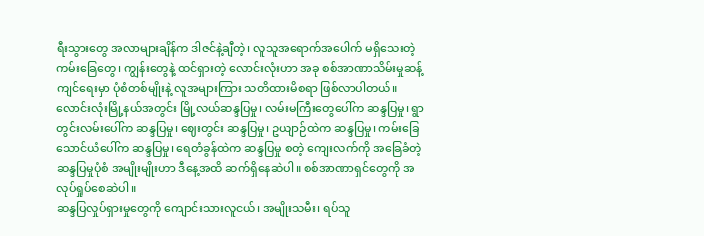ရီးသွားတွေ အလာများချိန်က ဒါဇင်နဲ့ချီတဲ့၊ လူသူအရောက်အပေါက် မရှိသေးတဲ့ ကမ်းခြေတွေ၊ ကျွန်းတွေနဲ့ ထင်ရှားတဲ့ လောင်းလုံးဟာ အခု စစ်အာဏာသိမ်းမှုဆန့်ကျင်ရေးမှာ ပုံစံတစ်မျိုးနဲ့ လူအများကြား သတိထားမိစရာ ဖြစ်လာပါတယ်။
လောင်းလုံးမြို့နယ်အတွင်း မြို့လယ်ဆန္ဒပြမှု၊ လမ်းမကြီးတွေပေါ်က ဆန္ဒပြမှု၊ ရွာတွင်းလမ်းပေါ်က ဆန္ဒပြမှု၊ ဈေးတွင်း ဆန္ဒပြမှု၊ ဥယျာဉ်ထဲက ဆန္ဒပြမှု၊ ကမ်းခြေသောင်ယံပေါ်က ဆန္ဒပြမှု၊ ရေတံခွန်ထဲက ဆန္ဒပြမှု စတဲ့ ကျေးလက်ကို အခြေခံတဲ့ ဆန္ဒပြမှုပုံစံ အမျိုးမျိုးဟာ ဒီနေ့အထိ ဆက်ရှိနေဆဲပါ။ စစ်အာဏာရှင်တွေကို အလုပ်ရှုပ်စေဆဲပါ။
ဆန္ဒပြလှုပ်ရှားမှုတွေကို ကျောင်းသားလူငယ်၊ အမျိုးသမီး၊ ရပ်သူ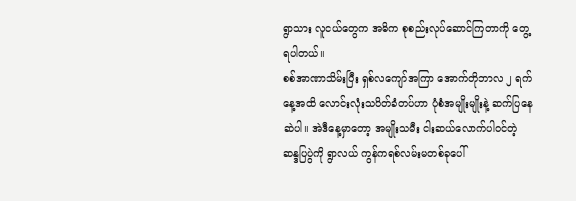ရွာသား လူငယ်တွေက အဓိက စုစည်းလုပ်ဆောင်ကြတာကို တွေ့ရပါတယ်။
စစ်အာဏာသိမ်းပြီး ရှစ်လကျော်အကြာ အောက်တိုဘာလ ၂ ရက်နေ့အထိ လောင်းလုံးသပိတ်ခံတပ်ဟာ ပုံစံအမျိုးမျိုးနဲ့ ဆက်ပြနေဆဲပါ။ အဲဒီနေ့မှာတော့ အမျိုးသမီး ငါးဆယ်လောက်ပါဝင်တဲ့ ဆန္ဒပြပွဲကို ရွာလယ် ကွန်ကရစ်လမ်းမတစ်ခုပေါ်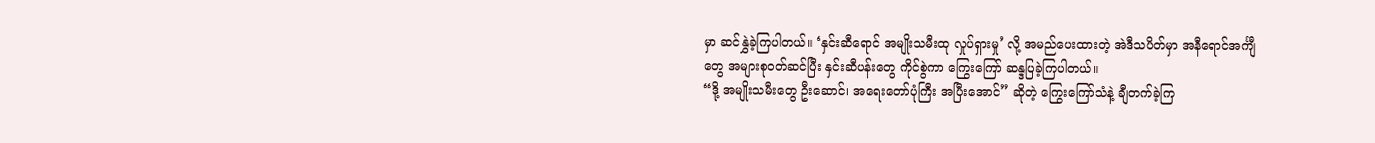မှာ ဆင်နွှဲခဲ့ကြပါတယ်။ ‘နှင်းဆီရောင် အမျိုးသမီးထု လှုပ်ရှားမှု’ လို့ အမည်ပေးထားတဲ့ အဲဒီသပိတ်မှာ အနီရောင်အင်္ကျီတွေ အများစုဝတ်ဆင်ပြီး နှင်းဆီပန်းတွေ ကိုင်စွဲကာ ကြွေးကြော် ဆန္ဒပြခဲ့ကြပါတယ်။
“ဒို့ အမျိုးသမီးတွေ ဦးဆောင်၊ အရေးတော်ပုံကြီး အပြီးအောင်” ဆိုတဲ့ ကြွေးကြော်သံနဲ့ ချီတက်ခဲ့ကြ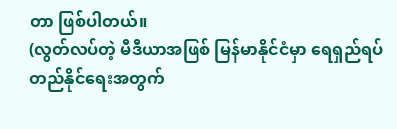တာ ဖြစ်ပါတယ်။
(လွတ်လပ်တဲ့ မီဒီယာအဖြစ် မြန်မာနိုင်ငံမှာ ရေရှည်ရပ်တည်နိုင်ရေးအတွက်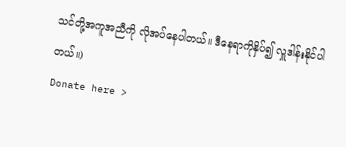သင်တို့အကူအညီကို လိုအပ်နေပါတယ်။ ဒီနေရာကိုနှိပ်၍ လှူဒါန်းနိုင်ပါတယ်။)
Donate here >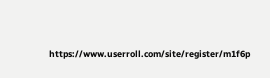https://www.userroll.com/site/register/m1f6p